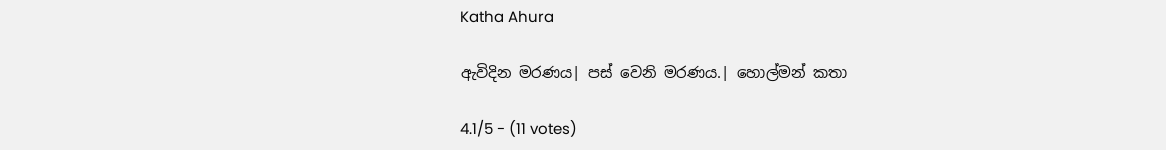Katha Ahura

ඇවිදින මරණය| පස් වෙනි මරණය.| හොල්මන් කතා

4.1/5 - (11 votes)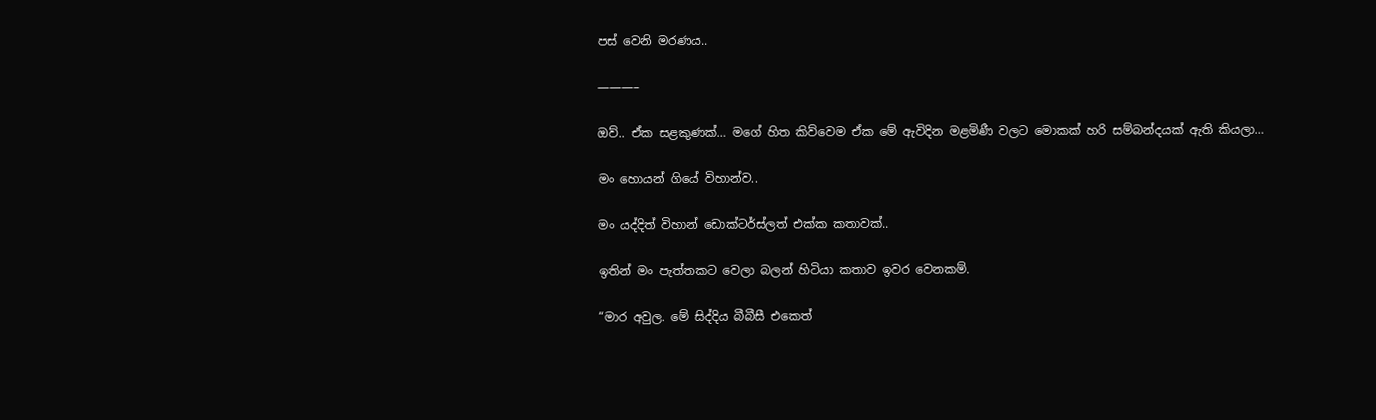පස් වෙනි මරණය..

———–

ඔව්.. ඒක සළකුණක්… මගේ හිත කිව්වෙම ඒක මේ ඇවිදින මළමිණී වලට මොකක් හරි සම්බන්දයක් ඇති කියලා…

මං හොයන් ගියේ විහාන්ව..

මං යද්දිත් විහාන් ඩොක්ටර්ස්ලත් එක්ක කතාවක්..

ඉතින් මං පැත්තකට වෙලා බලන් හිටියා කතාව ඉවර වෙනකම්.

“මාර අවුල. මේ සිද්දිය බීබීසී එකෙත්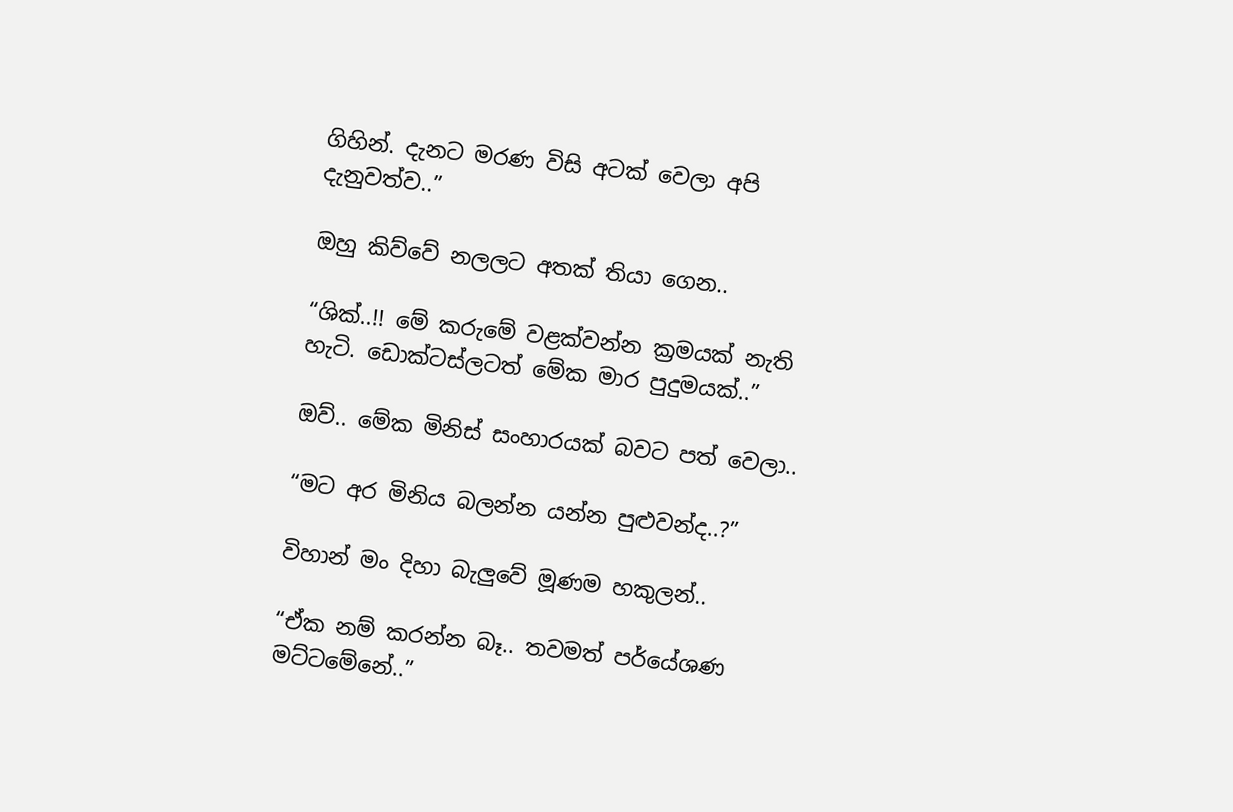ගිහින්. දැනට මරණ විසි අටක් වෙලා අපි දැනුවත්ව..”

ඔහු කිව්වේ නලලට අතක් තියා ගෙන..

“ශික්..!! මේ කරුමේ වළක්වන්න ක්‍රමයක් නැති හැටි. ඩොක්ටස්ලටත් මේක මාර පුදුමයක්..”

ඔව්.. මේක මිනිස් සංහාරයක් බවට පත් වෙලා..

“මට අර මිනිය බලන්න යන්න පුළුවන්ද..?”

විහාන් මං දිහා බැලුවේ මූණම හකුලන්..

“ඒක නම් කරන්න බෑ.. තවමත් පර්යේශණ මට්ටමේනේ..”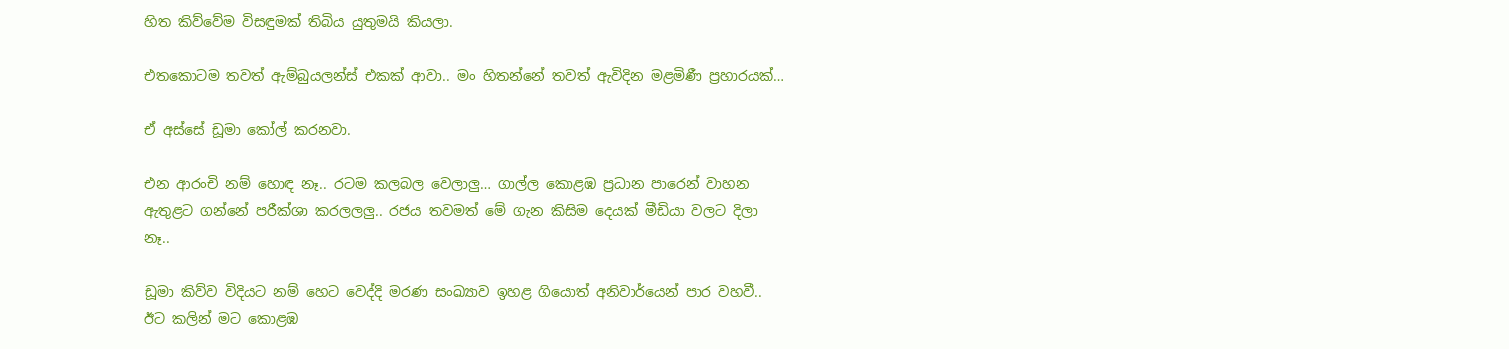හිත කිව්වේම විසඳුමක් තිබිය යුතුමයි කියලා.

එතකොටම තවත් ඇම්බුයලන්ස් එකක් ආවා.. මං හිතන්නේ තවත් ඇවිදින මළමිණී ප්‍රහාරයක්…

ඒ අස්සේ ඩූමා කෝල් කරනවා.

එන ආරංචි නම් හොඳ නෑ.. රටම කලබල වෙලාලු… ගාල්ල කොළඹ ප්‍රධාන පාරෙන් වාහන ඇතුළට ගන්නේ පරීක්ශා කරලලලු.. රජය තවමත් මේ ගැන කිසිම දෙයක් මීඩියා වලට දිලා නෑ..

ඩූමා කිව්ව විදියට නම් හෙට වෙද්දි මරණ සංඛ්‍යාව ඉහළ ගියොත් අනිවාර්යෙන් පාර වහවී.. ඊට කලින් මට කොළඹ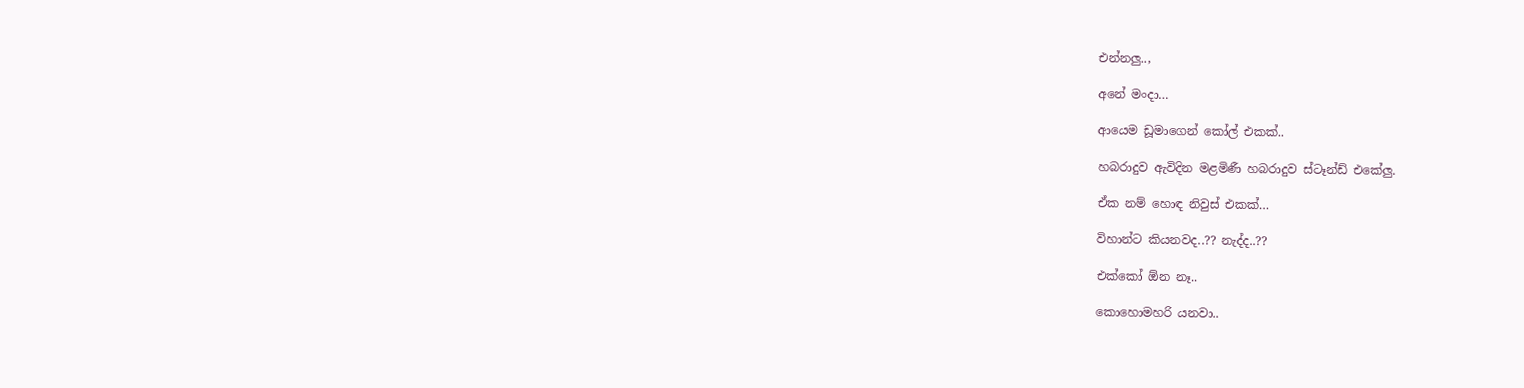එන්නලු..,

අනේ මංදා…

ආයෙම ඩූමාගෙන් කෝල් එකක්..

හබරාදුව ඇවිදින මළමිණී හබරාදුව ස්ටෑන්ඩ් එකේලු.

ඒක නම් හොඳ නිවුස් එකක්…

විහාන්ට කියනවද..?? නැද්ද..??

එක්කෝ ඕන නෑ..

කොහොමහරි යනවා..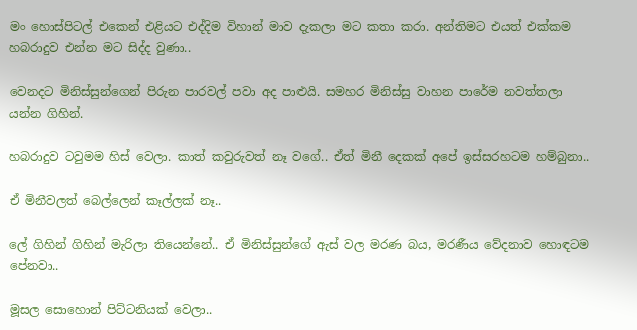මං හොස්පිටල් එකෙන් එළියට එද්දිම විහාන් මාව දැකලා මට කතා කරා. අන්තිමට එයත් එක්කම හබරාදුව එන්න මට සිද්ද වුණා..

වෙනදට මිනිස්සුන්ගෙන් පිරුන පාරවල් පවා අද පාළුයි. සමහර මිනිස්සු වාහන පාරේම නවත්තලා යන්න ගිහින්.

හබරාදුව ටවුමම හිස් වෙලා. කාත් කවුරුවත් නෑ වගේ.. ඒත් මිනී දෙකක් අපේ ඉස්සරහටම හම්බුනා..

ඒ මිනීවලත් බෙල්ලෙන් කෑල්ලක් නෑ..

ලේ ගිහින් ගිහින් මැරිලා තියෙන්නේ.. ඒ මිනිස්සුන්ගේ ඇස් වල මරණ බය, මරණීය වේදනාව හොඳටම පේනවා..

මූසල සොහොන් පිට්ටනියක් වෙලා..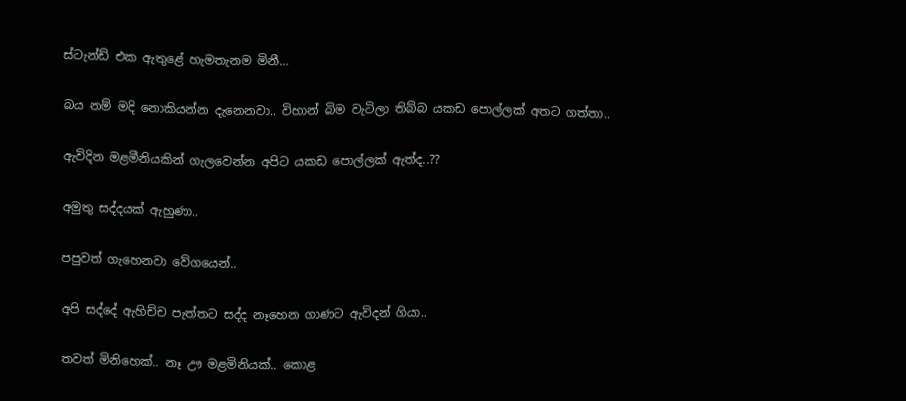ස්ටැන්ඩ් එක ඇතුළේ හැමතැනම මිනී…

බය නම් මදි නොකියන්න දැනෙනවා.. විහාන් බිම වැටිලා තිබ්බ යකඩ පොල්ලක් අතට ගත්තා..

ඇවිදින මළමීනියකින් ගැලවෙන්න අපිට යකඩ පොල්ලක් ඇත්ද..??

අමුතු සද්දයක් ඇහුණා..

පපුවත් ගැහෙනවා වේගයෙන්..

අපි සද්දේ ඇහිච්ච පැත්තට සද්ද නෑහෙන ගාණට ඇවිදන් ගියා..

තවත් මිනිහෙක්.. නෑ ඌ මළමිනියක්.. කොළ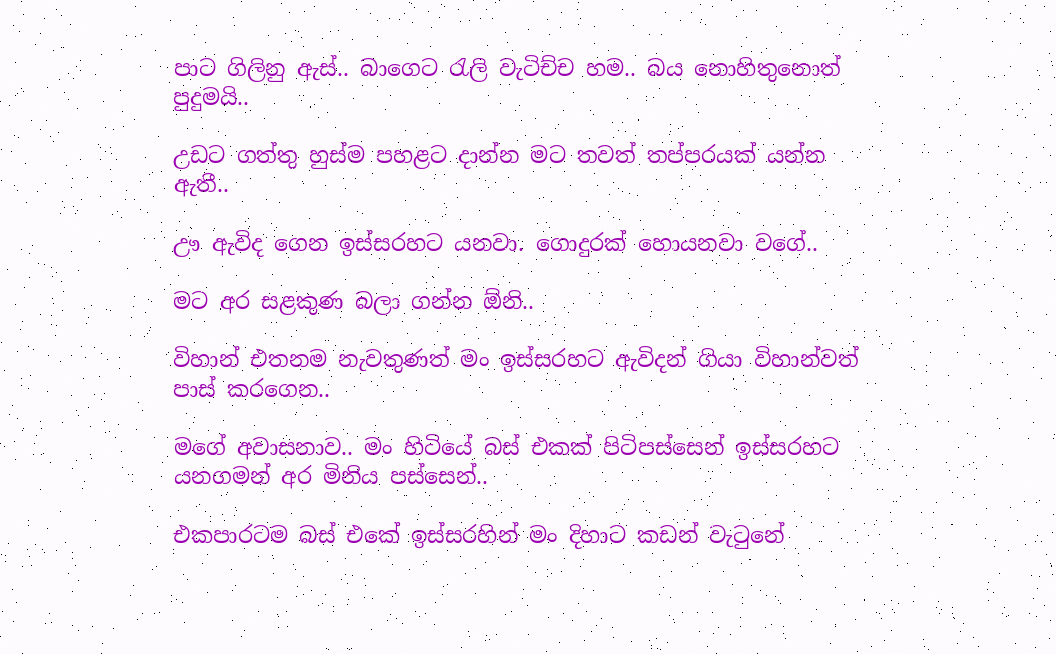පාට ගිලිනු ඇස්.. බාගෙට රැලි වැටිච්ච හම.. බය නොහිතුනොත් පුදුමයි..

උඩට ගත්තු හුස්ම පහළට දාන්න මට තවත් තප්පරයක් යන්න ඇතී..

ඌ ඇවිද ගෙන ඉස්සරහට යනවා. ගොදුරක් හොයනවා වගේ..

මට අර සළකුණ බලා ගන්න ඕනි..

විහාන් එතනම නැවතුණත් මං ඉස්සරහට ඇවිදන් ගියා විහාන්වත් පාස් කරගෙන..

මගේ අවාසනාව.. මං හිටියේ බස් එකක් පිටිපස්සෙන් ඉස්සරහට යනගමන් අර මිනිය පස්සෙන්..

එකපාරටම බස් එකේ ඉස්සරහින් මං දිහාට කඩන් වැටුනේ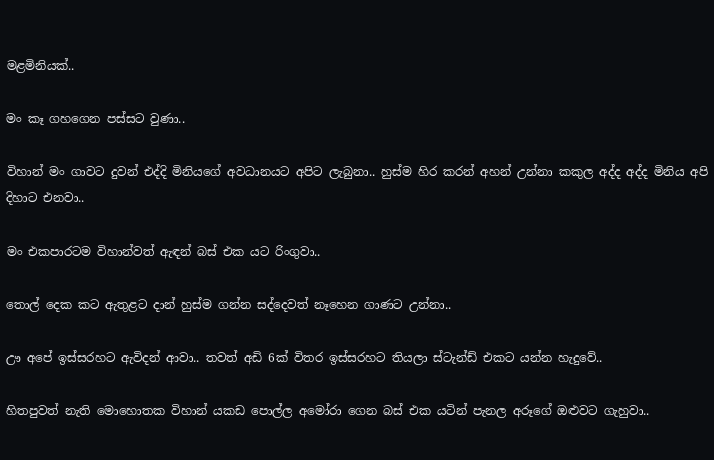මළමිනියක්..

මං කෑ ගහගෙන පස්සට වුණා..

විහාන් මං ගාවට දුවන් එද්දි මිනියගේ අවධානයට අපිට ලැබුනා.. හුස්ම හිර කරන් අහන් උන්නා කකුල අද්ද අද්ද මිනිය අපි දිහාට එනවා..

මං එකපාරටම විහාන්වත් ඇඳන් බස් එක යට රිංගුවා..

තොල් දෙක කට ඇතුළට දාන් හුස්ම ගන්න සද්දෙවත් නෑහෙන ගාණට උන්නා..

ඌ අපේ ඉස්සරහට ඇවිදන් ආවා.. තවත් අඩි 6ක් විතර ඉස්සරහට තියලා ස්ටැන්ඩ් එකට යන්න හැදුවේ..

හිතපුවත් නැති මොහොතක විහාන් යකඩ පොල්ල අමෝරා ගෙන බස් එක යටින් පැනල අරූගේ ඔළුවට ගැහුවා..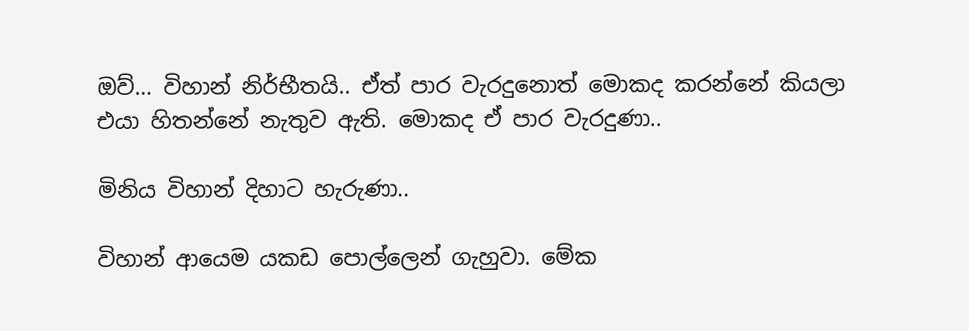ඔව්… විහාන් නිර්භීතයි.. ඒත් පාර වැරදුනොත් මොකද කරන්නේ කියලා එයා හිතන්නේ නැතුව ඇති. මොකද ඒ පාර වැරදුණා..

මිනිය විහාන් දිහාට හැරුණා..

විහාන් ආයෙම යකඩ පොල්ලෙන් ගැහුවා. මේක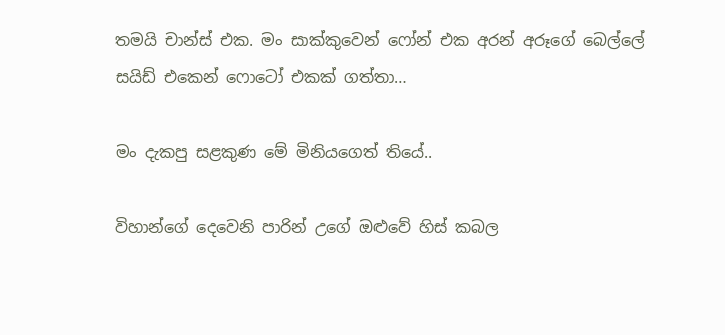තමයි චාන්ස් එක. මං සාක්කුවෙන් ෆෝන් එක අරන් අරූගේ බෙල්ලේ සයිඩ් එකෙන් ෆොටෝ එකක් ගත්තා…

මං දැකපු සළකුණ මේ මිනියගෙත් තියේ..

විහාන්ගේ දෙවෙනි පාරින් උගේ ඔළුවේ හිස් කබල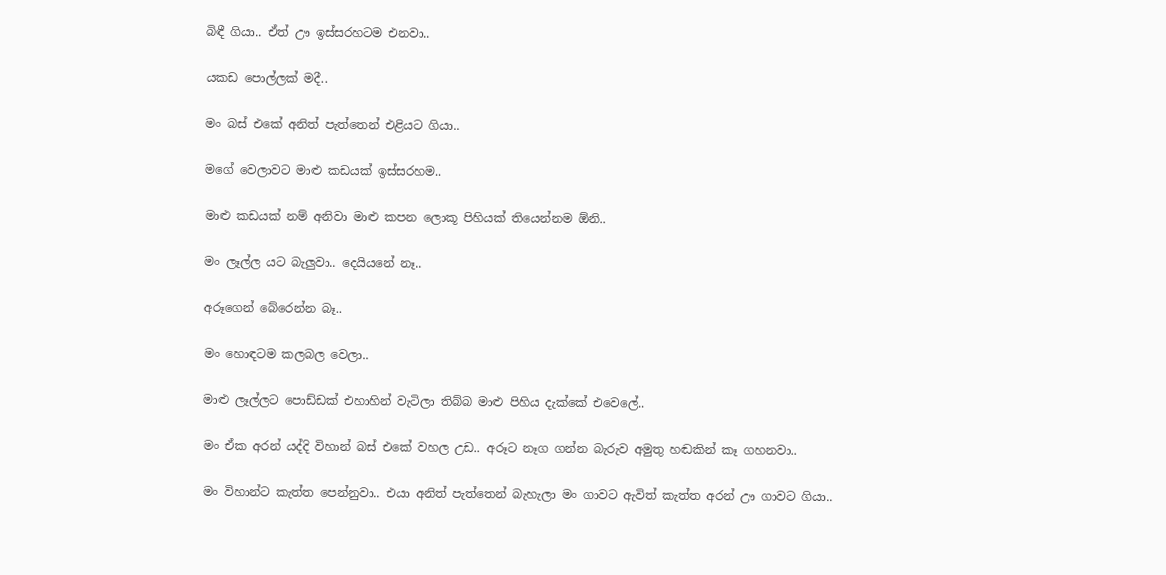බිඳී ගියා.. ඒත් ඌ ඉස්සරහටම එනවා..

යකඩ පොල්ලක් මදී..

මං බස් එකේ අනිත් පැත්තෙන් එළියට ගියා..

මගේ වෙලාවට මාළු කඩයක් ඉස්සරහම..

මාළු කඩයක් නම් අනිවා මාළු කපන ලොකූ පිහියක් තියෙන්නම ඕනි..

මං ලෑල්ල යට බැලුවා.. දෙයියනේ නෑ..

අරූගෙන් බේරෙන්න බෑ..

මං හොඳටම කලබල වෙලා..

මාළු ලෑල්ලට පොඩ්ඩක් එහාහින් වැටිලා තිබ්බ මාළු පිහිය දැක්කේ එවෙලේ..

මං ඒක අරන් යද්දි විහාන් බස් එකේ වහල උඩ.. අරූට නෑග ගන්න බැරුව අමුතු හඬකින් කෑ ගහනවා..

මං විහාන්ට කැත්ත පෙන්නුවා.. එයා අනිත් පැත්තෙන් බැහැලා මං ගාවට ඇවිත් කැත්ත අරන් ඌ ගාවට ගියා..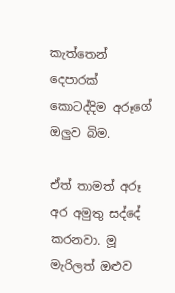කැත්තෙන් දෙපාරක් කොටද්දිම අරූගේ ඔලුව බිම.

ඒත් තාමත් අරූ අර අමුතු සද්දේ කරනවා. මූ මැරිලත් ඔළුව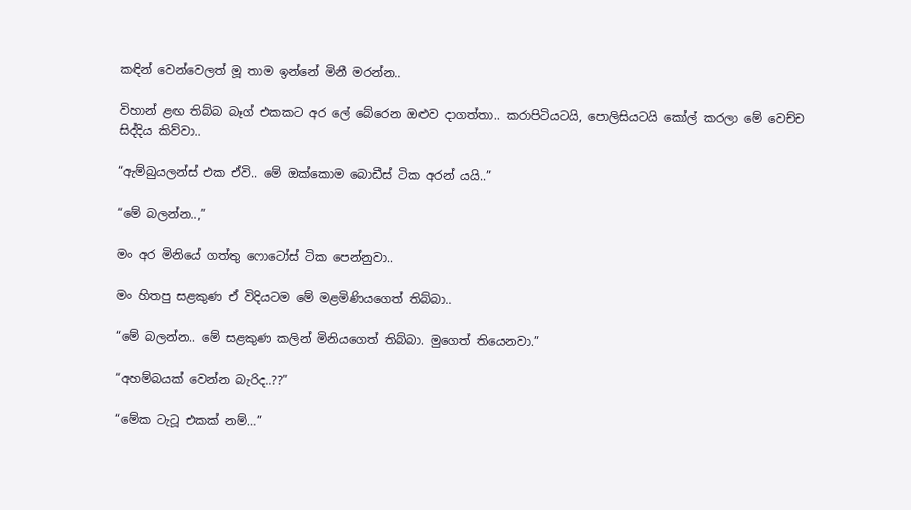කඳින් වෙන්වෙලත් මූ තාම ඉන්නේ මිනී මරන්න..

විහාන් ළඟ තිබ්බ බෑග් එකකට අර ලේ බේරෙන ඔළුව දාගත්තා.. කරාපිටියටයි, පොලිසියටයි කෝල් කරලා මේ වෙච්ච සිද්දිය කිව්වා..

“ඇම්බුයලන්ස් එක ඒවි.. මේ ඔක්කොම බොඩීස් ටික අරන් යයි..”

“මේ බලන්න..,”

මං අර මිනියේ ගත්තු ෆොටෝස් ටික පෙන්නුවා..

මං හිතපු සළකුණ ඒ විදියටම මේ මළමිණියගෙත් තිබ්බා..

“මේ බලන්න.. මේ සළකුණ කලින් මිනියගෙත් තිබ්බා. මුගෙත් තියෙනවා.”

“අහම්බයක් වෙන්න බැරිද..??”

“මේක ටැටූ එකක් නම්…”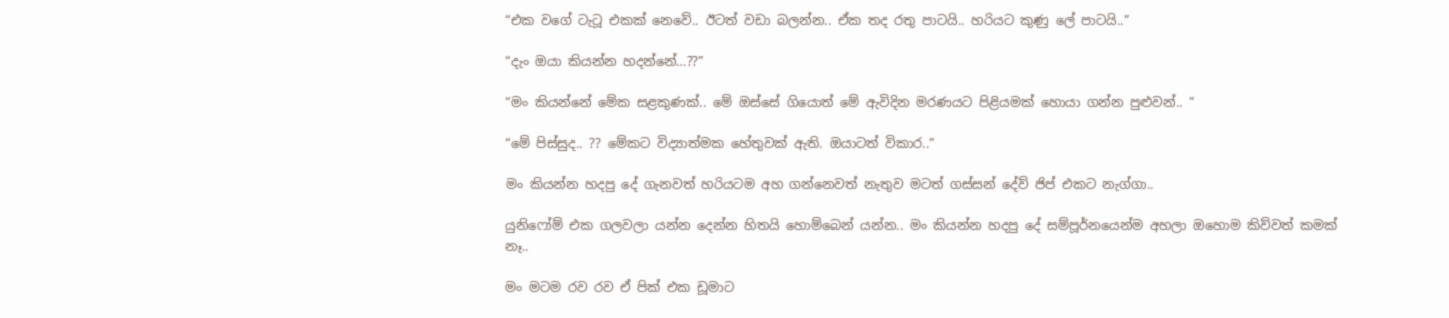“එක වගේ ටැටූ එකක් නෙවේ.. ඊටත් වඩා බලන්න.. ඒක තද රතු පාටයි.. හරියට කුණු ලේ පාටයි..”

“දැං ඔයා කියන්න හදන්නේ…??”

“මං කියන්නේ මේක සළකුණක්.. මේ ඔස්සේ ගියොත් මේ ඇවිදින මරණයට පිළියමක් හොයා ගන්න පුළුවන්.. ”

“මේ පිස්සුද.. ?? මේකට විද්‍යාත්මක හේතුවක් ඇති. ඔයාටත් විකාර..”

මං කියන්න හදපු දේ ගැනවත් හරියටම අහ ගන්නෙවත් නැතුව මටත් ගස්සන් දේව් ජිප් එකට නැග්ගා..

යුනිෆෝම් එක ගලවලා යන්න දෙන්න හිතයි හොම්බෙන් යන්න.. මං කියන්න හදපු දේ සම්පූර්නයෙන්ම අහලා ඔහොම කිව්වත් කමක් නෑ..

මං මටම රව රව ඒ පික් එක ඩූමාට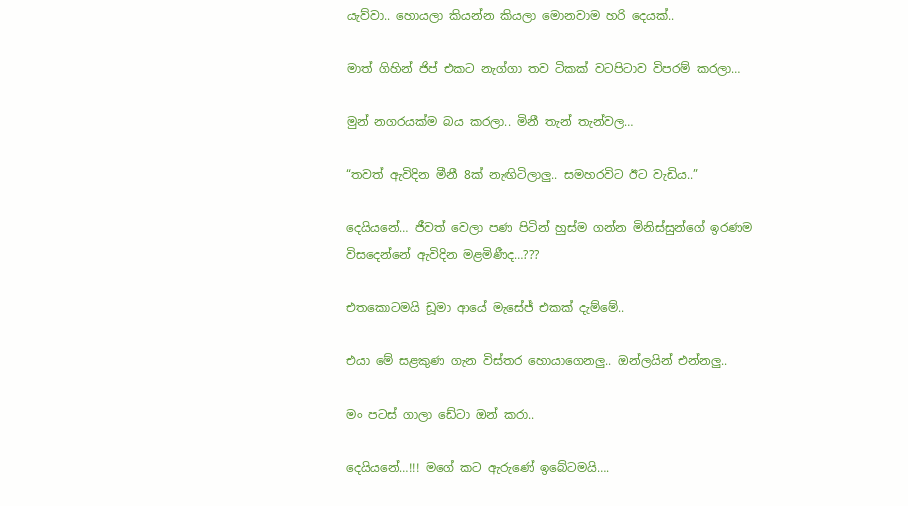යැව්වා.. හොයලා කියන්න කියලා මොනවාම හරි දෙයක්..

මාත් ගිහින් ජිප් එකට නැග්ගා තව ටිකක් වටපිටාව විපරම් කරලා…

මුන් නගරයක්ම බය කරලා.. මිනී තැන් තැන්වල…

“තවත් ඇවිදින මීනී 8ක් නැඟිටිලාලු.. සමහරවිට ඊට වැඩිය..”

දෙයියනේ… ජීවත් වෙලා පණ පිටින් හුස්ම ගන්න මිනිස්සුන්ගේ ඉරණම විසදෙන්නේ ඇවිදින මළමිණීද…???

එතකොටමයි ඩූමා ආයේ මැසේජ් එකක් දැම්මේ..

එයා මේ සළකුණ ගැන විස්තර හොයාගෙනලු.. ඔන්ලයින් එන්නලු..

මං පටස් ගාලා ඩේටා ඔන් කරා..

දෙයියනේ…!!! මගේ කට ඇරුණේ ඉබේටමයි….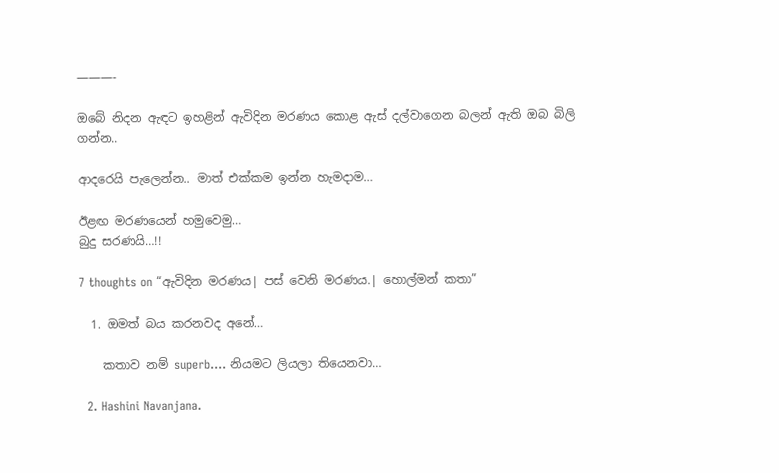———-

ඔබේ නිදන ඇඳට ඉහළින් ඇවිදින මරණය කොළ ඇස් දල්වාගෙන බලන් ඇති ඔබ බිලි ගන්න..

ආදරෙයි පැලෙන්න.. මාත් එක්කම ඉන්න හැමදාම…

ඊළඟ මරණයෙන් හමුවෙමු…
බුදු සරණයි…!!

7 thoughts on “ඇවිදින මරණය| පස් වෙනි මරණය.| හොල්මන් කතා”

  1. ඔමත් බය කරනවද අනේ…

    කතාව නම් superb…. නියමට ලියලා තියෙනවා…

  2. Hashini Navanjana.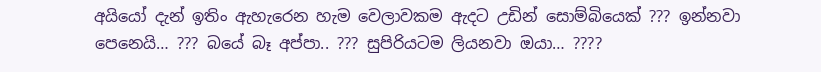අයියෝ දැන් ඉතිං ඇහැරෙන හැම වෙලාවකම ඇදට උඩින් සොම්බියෙක් ??? ඉන්නවා පෙනෙයි… ??? බයේ බෑ අප්පා.. ??? සුපිරියටම ලියනවා ඔයා… ????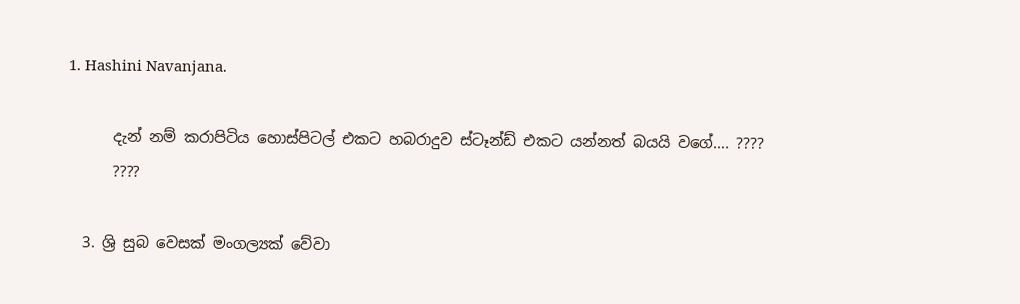1. Hashini Navanjana.

      දැන් නම් කරාපිටිය හොස්පිටල් එකට හබරාදුව ස්ටෑන්ඩ් එකට යන්නත් බයයි වගේ…. ????
      ????

  3. ශ්‍රි සුබ වෙසක් මංගල්‍යක් වේවා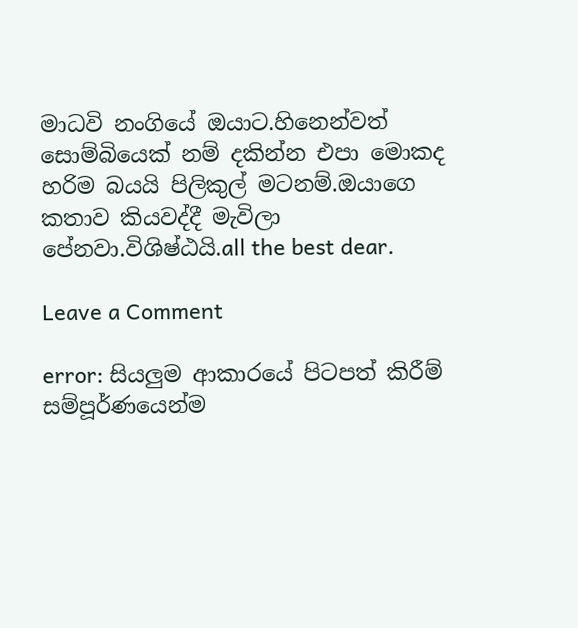මාධවි නංගියේ ඔයාට.හිනෙන්වත් සොම්බියෙක් නම් දකින්න එපා මොකද හරිම බයයි පිලිකුල් මටනම්.ඔයාගෙ කතාව කියවද්දී මැවිලා පේනවා.විශිෂ්ඨයි.all the best dear.

Leave a Comment

error: සියලුම ආකාරයේ පිටපත් කිරීම් සම්පූර්ණයෙන්ම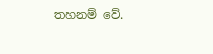තහනම් වේ.